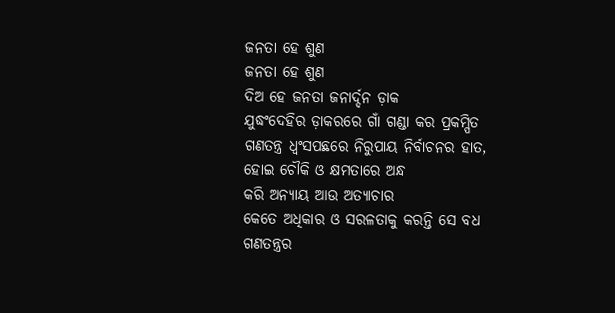ଜନତା ହେ ଶୁଣ
ଜନତା ହେ ଶୁଣ
ଦିଅ ହେ ଜନତା ଜନାର୍ଦ୍ଦନ ଡ଼ାକ
ଯୁଦ୍ଧଂଦେହିର ଡ଼ାକରରେ ଗାଁ ଗଣ୍ଡା କର ପ୍ରକମ୍ପିତ
ଗଣତନ୍ତ୍ର ଧ୍ୱଂସପଛରେ ନିରୁପାୟ ନିର୍ବାଚନର ହାତ,
ହୋଇ ଚୌକି ଓ କ୍ଷମତାରେ ଅନ୍ଧ
କରି ଅନ୍ୟାୟ ଆଉ ଅତ୍ୟାଚାର
କେତେ ଅଧିକାର ଓ ସରଳତାକୁ କରନ୍ତି ସେ ବଧ
ଗଣତନ୍ତ୍ରର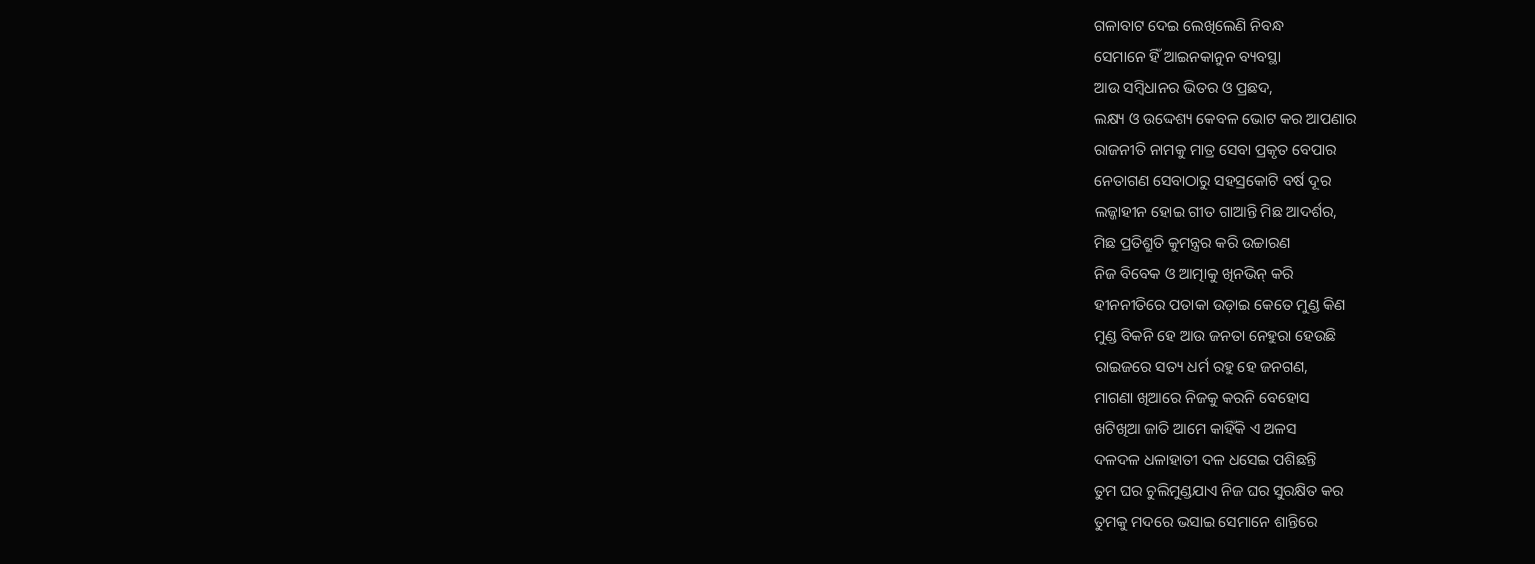ଗଳାବାଟ ଦେଇ ଲେଖିଲେଣି ନିବନ୍ଧ
ସେମାନେ ହିଁ ଆଇନକାନୁନ ବ୍ୟବସ୍ଥା
ଆଉ ସମ୍ବିଧାନର ଭିତର ଓ ପ୍ରଛଦ,
ଲକ୍ଷ୍ୟ ଓ ଉଦ୍ଦେଶ୍ୟ କେବଳ ଭୋଟ କର ଆପଣାର
ରାଜନୀତି ନାମକୁ ମାତ୍ର ସେବା ପ୍ରକୃତ ବେପାର
ନେତାଗଣ ସେବାଠାରୁ ସହସ୍ରକୋଟି ବର୍ଷ ଦୂର
ଲଜ୍ଜାହୀନ ହୋଇ ଗୀତ ଗାଆନ୍ତି ମିଛ ଆଦର୍ଶର,
ମିଛ ପ୍ରତିଶ୍ରୁତି କୁମନ୍ତ୍ରର କରି ଉଚ୍ଚାରଣ
ନିଜ ବିବେକ ଓ ଆତ୍ମାକୁ ଖିନଭିନ୍ କରି
ହୀନନୀତିରେ ପତାକା ଉଡ଼ାଇ କେତେ ମୁଣ୍ଡ କିଣ
ମୁଣ୍ଡ ବିକନି ହେ ଆଉ ଜନତା ନେହୁରା ହେଉଛି
ରାଇଜରେ ସତ୍ୟ ଧର୍ମ ରହୁ ହେ ଜନଗଣ,
ମାଗଣା ଖିଆରେ ନିଜକୁ କରନି ବେହୋସ
ଖଟିଖିଆ ଜାତି ଆମେ କାହିଁକି ଏ ଅଳସ
ଦଳଦଳ ଧଳାହାତୀ ଦଳ ଧସେଇ ପଶିଛନ୍ତି
ତୁମ ଘର ଚୁଲିମୁଣ୍ଡଯାଏ ନିଜ ଘର ସୁରକ୍ଷିତ କର
ତୁମକୁ ମଦରେ ଭସାଇ ସେମାନେ ଶାନ୍ତିରେ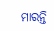ମାରନ୍ତି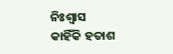ନିଃଶ୍ୱାସ
କାହିଁକି ହତାଶ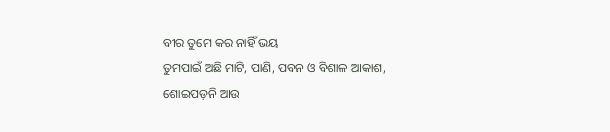ବୀର ତୁମେ କର ନାହିଁ ଭୟ
ତୁମପାଇଁ ଅଛି ମାଟି, ପାଣି, ପବନ ଓ ବିଶାଳ ଆକାଶ,
ଶୋଇପଡ଼ନି ଆଉ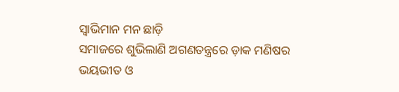ସ୍ୱାଭିମାନ ମନ ଛାଡ଼ି
ସମାଜରେ ଶୁଭିଲାଣି ଅଗଣତନ୍ତ୍ରରେ ଡ଼ାକ ମଣିଷର
ଭୟଭୀତ ଓ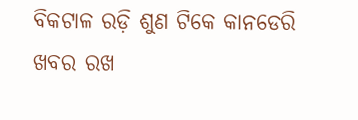ବିକଟାଳ ରଡ଼ି ଶୁଣ ଟିକେ କାନଡେରି
ଖବର ରଖ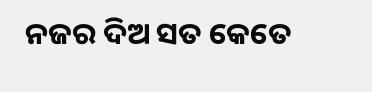ନଜର ଦିଅ ସତ କେତେ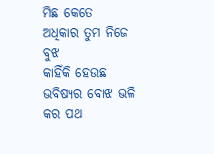ମିଛ କେତେ
ଅଧିକାର ତୁମ ନିଜେ ବୁଝ
କାହିଁକି ହେଉଛ ଭବିଷ୍ୟର ବୋଝ ଭଳି
କର ପଥ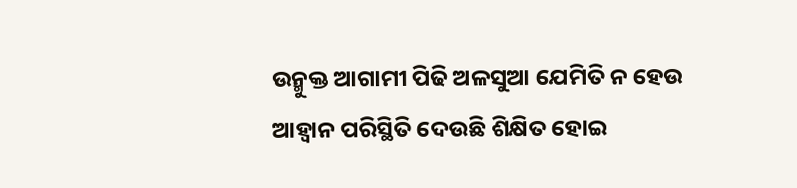ଉନ୍ମୁକ୍ତ ଆଗାମୀ ପିଢି ଅଳସୁଆ ଯେମିତି ନ ହେଉ
ଆହ୍ୱାନ ପରିସ୍ଥିତି ଦେଉଛି ଶିକ୍ଷିତ ହୋଇ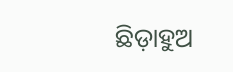ଛିଡ଼ାହୁଅ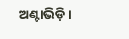ଅଣ୍ଟାଭିଡ଼ି।